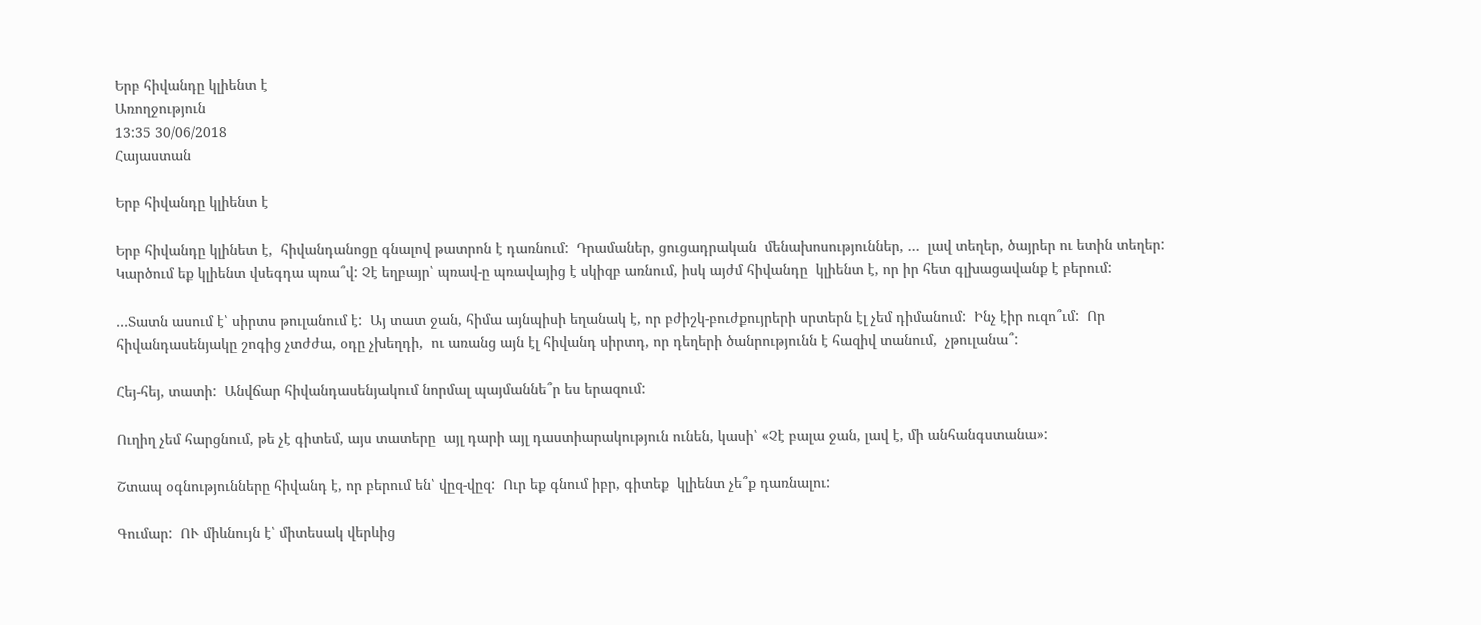Երբ հիվանդը կլիենտ է
Առողջություն
13:35 30/06/2018
Հայաստան

Երբ հիվանդը կլիենտ է

Երբ հիվանդը կլինետ է,  հիվանդանոցը գնալով թատրոն է դառնում:  Դրամաներ, ցուցադրական  մենախոսություններ, …  լավ տեղեր, ծայրեր ու ետին տեղեր:  Կարծում եք կլիենտ վսեգդա պռա՞վ: Չէ եղբայր՝ պռավ-ը պռավայից է սկիզբ առնում, իսկ այժմ հիվանդը  կլիենտ է, որ իր հետ գլխացավանք է բերում:

…Տատն ասում է՝ սիրտս թուլանում է:  Այ տատ ջան, հիմա այնպիսի եղանակ է, որ բժիշկ-բուժքույրերի սրտերն էլ չեմ դիմանում:  Ինչ էիր ուզո՞ւմ:  Որ հիվանդասենյակը շոգից չտժժա, օդը չխեղդի,  ու առանց այն էլ հիվանդ սիրտդ, որ դեղերի ծանրությունն է հազիվ տանում,  չթուլանա՞:

Հեյ-հեյ, տատի:  Անվճար հիվանդասենյակում նորմալ պայմաննե՞ր ես երազում:

Ուղիղ չեմ հարցնում, թե չէ գիտեմ, այս տատերը  այլ դարի այլ դաստիարակություն ունեն, կասի՝ «Չէ բալա ջան, լավ է, մի անհանգստանա»:

Շտապ օգնությունները հիվանդ է, որ բերում են՝ վըզ-վըզ:  Ուր եք գնում իբր, գիտեք  կլիենտ չե՞ք դառնալու:

Գումար:  ՈՒ միևնույն է՝ միտեսակ վերևից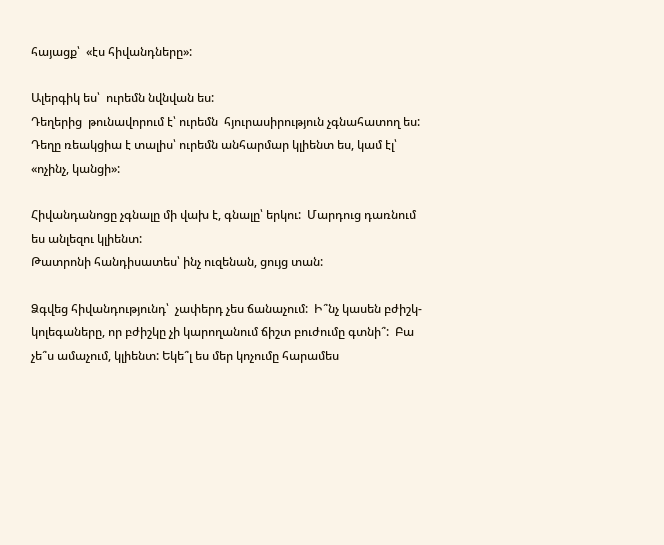հայացք՝  «էս հիվանդները»:

Ալերգիկ ես՝  ուրեմն նվնվան ես:
Դեղերից  թունավորում է՝ ուրեմն  հյուրասիրություն չգնահատող ես:
Դեղը ռեակցիա է տալիս՝ ուրեմն անհարմար կլիենտ ես, կամ էլ՝ «ոչինչ, կանցի»:

Հիվանդանոցը չգնալը մի վախ է, գնալը՝ երկու:  Մարդուց դառնում ես անլեզու կլիենտ:
Թատրոնի հանդիսատես՝ ինչ ուզենան, ցույց տան:

Ձգվեց հիվանդությունդ՝  չափերդ չես ճանաչում:  Ի՞նչ կասեն բժիշկ-կոլեգաները, որ բժիշկը չի կարողանում ճիշտ բուժումը գտնի՞:  Բա չե՞ս ամաչում, կլիենտ: Եկե՞լ ես մեր կոչումը հարամես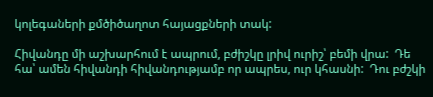կոլեգաների քմծիծաղոտ հայացքների տակ:

Հիվանդը մի աշխարհում է ապրում, բժիշկը լրիվ ուրիշ՝ բեմի վրա:  Դե հա՝ ամեն հիվանդի հիվանդությամբ որ ապրես, ուր կհասնի:  Դու բժշկի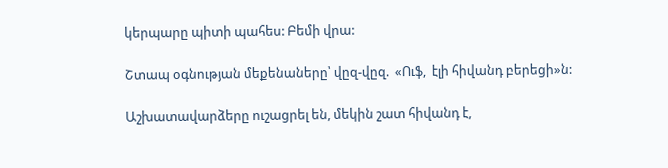կերպարը պիտի պահես: Բեմի վրա:

Շտապ օգնության մեքենաները՝ վըզ-վըզ.  «Ուֆ,  էլի հիվանդ բերեցի»ն:

Աշխատավարձերը ուշացրել են, մեկին շատ հիվանդ է,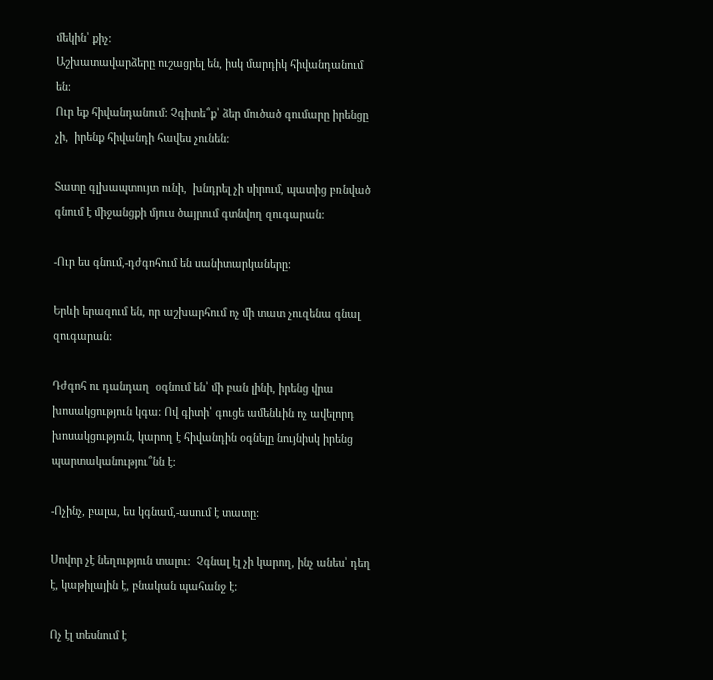մեկին՝ քիչ:
Աշխատավարձերը ուշացրել են, իսկ մարդիկ հիվանդանում են:
Ուր եք հիվանդանում: Չգիտե՞ք՝ ձեր մուծած գումարը իրենցը չի,  իրենք հիվանդի հավես չունեն:

Տատը գլխապտույտ ունի,  խնդրել չի սիրում, պատից բռնված գնում է միջանցքի մյուս ծայրում գտնվող զուգարան:

-Ուր ես գնում,-դժգոհում են սանիտարկաները:

Երևի երազում են, որ աշխարհում ոչ մի տատ չուզենա գնալ զուգարան:

Դժգոհ ու դանդաղ  օգնում են՝ մի բան լինի, իրենց վրա խոսակցություն կգա: Ով գիտի՝ գուցե ամենևին ոչ ավելորդ խոսակցություն, կարող է հիվանդին օգնելը նույնիսկ իրենց պարտականությու՞նն է:

-Ոչինչ, բալա, ես կգնամ,-ասում է տատը:

Սովոր չէ նեղություն տալու:  Չգնալ էլ չի կարող, ինչ անես՝ դեղ է, կաթիլային է, բնական պահանջ է:

Ոչ էլ տեսնում է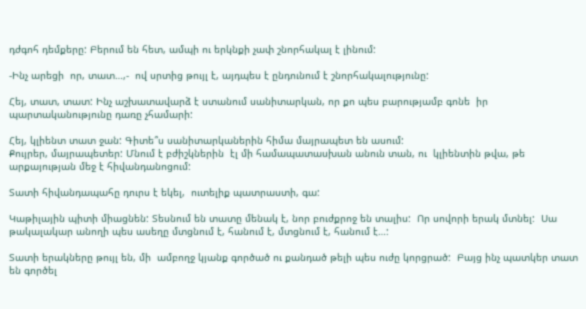դժգոհ դեմքերը: Բերում են հետ, ամպի ու երկնքի չափ շնորհակալ է լինում:

-Ինչ արեցի  որ, տատ…,-  ով սրտից թույլ է, այդպես է ընդունում է շնորհակալությունը:

Հեյ, տատ, տատ: Ինչ աշխատավարձ է ստանում սանիտարկան, որ քո պես բարությամբ գոնե  իր պարտականությունը դառը չհամարի:

Հեյ, կլիենտ տատ ջան: Գիտե՞ս սանիտարկաներին հիմա մայրապետ են ասում:
Քույրեր, մայրապետեր: Մնում է բժիշկներին  էլ մի համապատասխան անուն տան, ու  կլիենտին թվա, թե արքայության մեջ է հիվանդանոցում:

Տատի հիվանդապահը դուրս է եկել,  ուտելիք պատրաստի, գա:

Կաթիլային պիտի միացնեն: Տեսնում են տատը մենակ է, նոր բուժքրոջ են տալիս:  Որ սովորի երակ մտնել:  Սա թակալակար անողի պես ասեղը մտցնում է, հանում է, մտցնում է, հանում է…:

Տատի երակները թույլ են, մի  ամբողջ կյանք գործած ու քանդած թելի պես ուժը կորցրած:  Բայց ինչ պատկեր տատ են գործել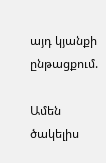այդ կյանքի ընթացքում.

Ամեն ծակելիս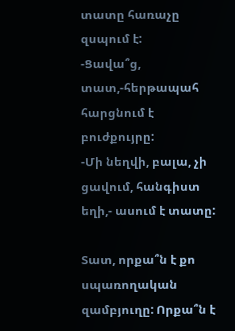տատը հառաչը զսպում է:
-Ցավա՞ց, տատ,-հերթապահ հարցնում է բուժքույրը:
-Մի նեղվի, բալա, չի ցավում, հանգիստ եղի,- ասում է տատը:

Տատ, որքա՞ն է քո սպառողական զամբյուղը: Որքա՞ն է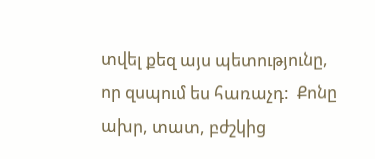տվել քեզ այս պետությունը, որ զսպում ես հառաչդ:  Քոնը ախր, տատ, բժշկից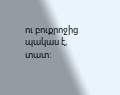ու բուքրոջից պակաս է, տատ: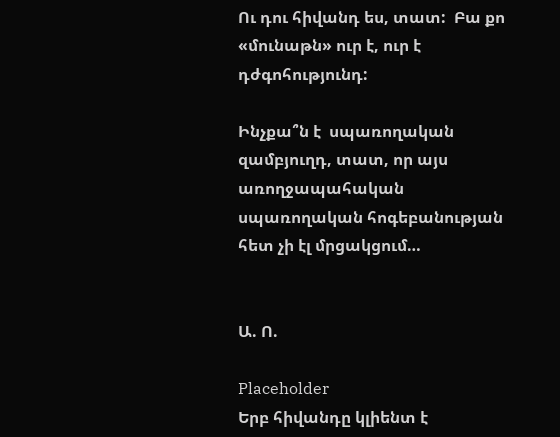Ու դու հիվանդ ես, տատ:  Բա քո «մունաթն» ուր է, ուր է դժգոհությունդ:

Ինչքա՞ն է  սպառողական զամբյուղդ, տատ, որ այս առողջապահական սպառողական հոգեբանության հետ չի էլ մրցակցում…


Ա. Ո.

Placeholder
Երբ հիվանդը կլիենտ է